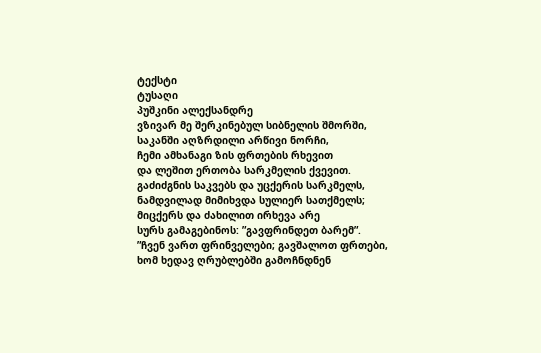ტექსტი
ტუსაღი
პუშკინი ალექსანდრე
ვზივარ მე შერკინებულ სიბნელის შმორში,
საკანში აღზრდილი არწივი ნორჩი,
ჩემი ამხანაგი ზის ფრთების რხევით
და ლეშით ერთობა სარკმელის ქვევით.
გაძიძგნის საკვებს და უცქერის სარკმელს,
ნამდვილად მიმიხვდა სულიერ სათქმელს;
მიცქერს და ძახილით ირხევა არე
სურს გამაგებინოს: ”გავფრინდეთ ბარემ”.
”ჩვენ ვართ ფრინველები; გავშალოთ ფრთები,
ხომ ხედავ ღრუბლებში გამოჩნდნენ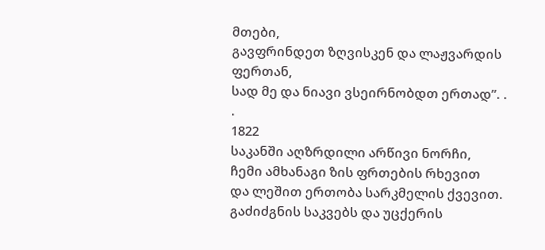მთები,
გავფრინდეთ ზღვისკენ და ლაჟვარდის ფერთან,
სად მე და ნიავი ვსეირნობდთ ერთად”. . .
1822
საკანში აღზრდილი არწივი ნორჩი,
ჩემი ამხანაგი ზის ფრთების რხევით
და ლეშით ერთობა სარკმელის ქვევით.
გაძიძგნის საკვებს და უცქერის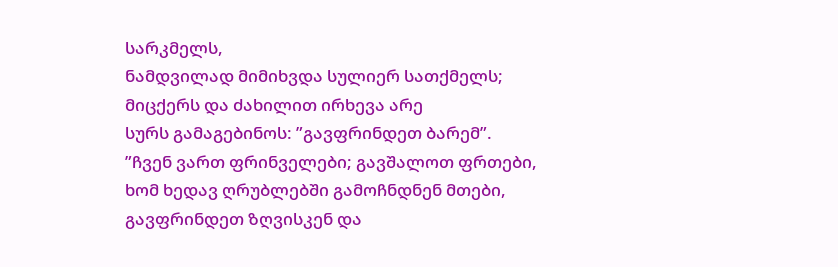სარკმელს,
ნამდვილად მიმიხვდა სულიერ სათქმელს;
მიცქერს და ძახილით ირხევა არე
სურს გამაგებინოს: ”გავფრინდეთ ბარემ”.
”ჩვენ ვართ ფრინველები; გავშალოთ ფრთები,
ხომ ხედავ ღრუბლებში გამოჩნდნენ მთები,
გავფრინდეთ ზღვისკენ და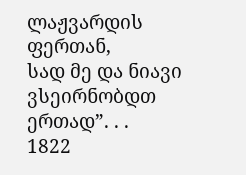ლაჟვარდის ფერთან,
სად მე და ნიავი ვსეირნობდთ ერთად”. . .
1822